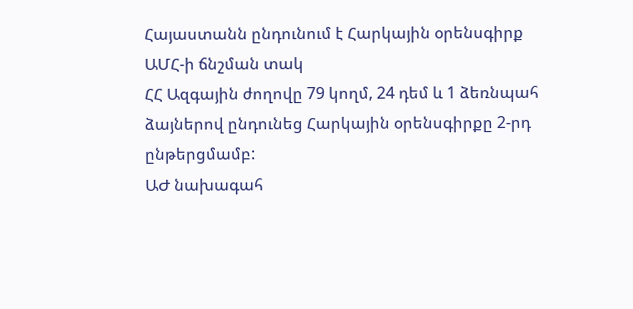Հայաստանն ընդունում է Հարկային օրենսգիրք ԱՄՀ-ի ճնշման տակ
ՀՀ Ազգային ժողովը 79 կողմ, 24 դեմ և 1 ձեռնպահ ձայներով ընդունեց Հարկային օրենսգիրքը 2-րդ ընթերցմամբ:
ԱԺ նախագահ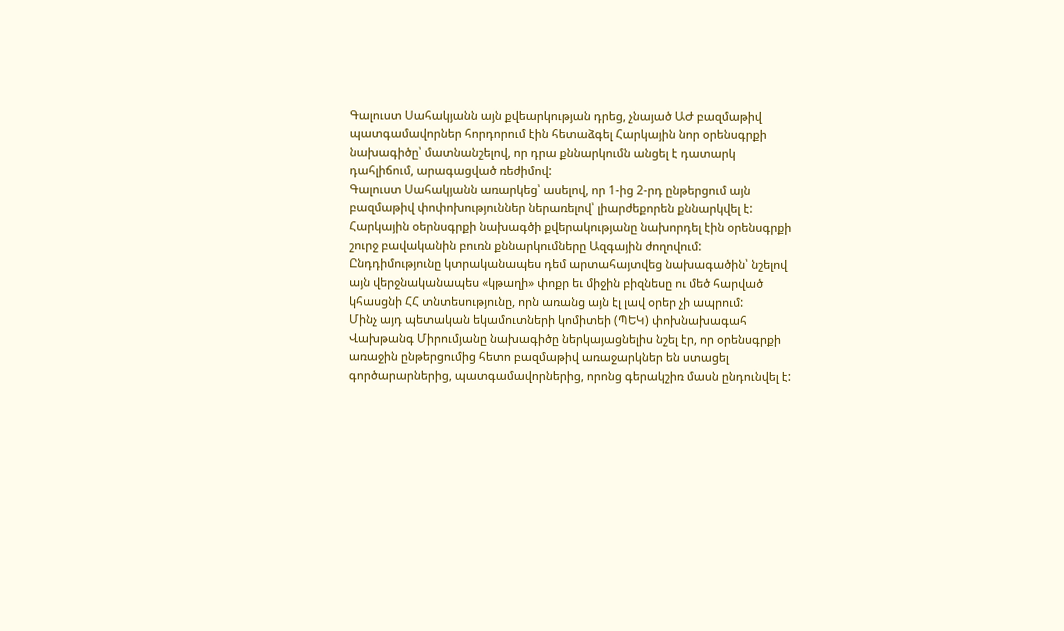Գալուստ Սահակյանն այն քվեարկության դրեց, չնայած ԱԺ բազմաթիվ պատգամավորներ հորդորում էին հետաձգել Հարկային նոր օրենսգրքի նախագիծը՝ մատնանշելով, որ դրա քննարկումն անցել է դատարկ դահլիճում, արագացված ռեժիմով:
Գալուստ Սահակյանն առարկեց՝ ասելով, որ 1-ից 2-րդ ընթերցում այն բազմաթիվ փոփոխություններ ներառելով՝ լիարժեքորեն քննարկվել է: Հարկային օերնսգրքի նախագծի քվերակությանը նախորդել էին օրենսգրքի շուրջ բավականին բուռն քննարկումները Ազգային ժողովում: Ընդդիմությունը կտրականապես դեմ արտահայտվեց նախագածին՝ նշելով այն վերջնականապես «կթաղի» փոքր եւ միջին բիզնեսը ու մեծ հարված կհասցնի ՀՀ տնտեսությունը, որն առանց այն էլ լավ օրեր չի ապրում:
Մինչ այդ պետական եկամուտների կոմիտեի (ՊԵԿ) փոխնախագահ Վախթանգ Միրումյանը նախագիծը ներկայացնելիս նշել էր, որ օրենսգրքի առաջին ընթերցումից հետո բազմաթիվ առաջարկներ են ստացել գործարարներից, պատգամավորներից, որոնց գերակշիռ մասն ընդունվել է: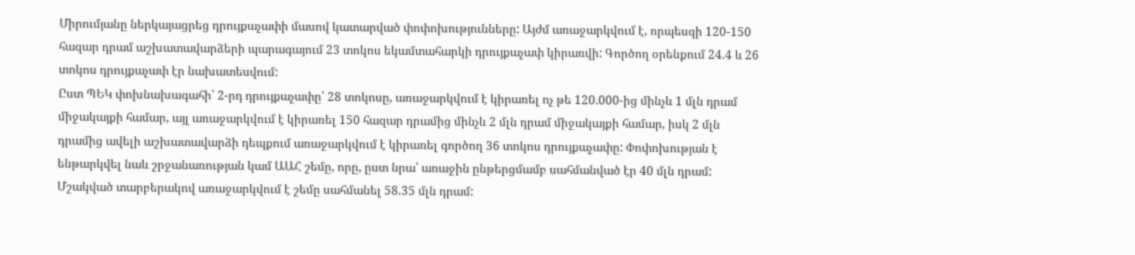Միրումյանը ներկայացրեց դրույքաչափի մասով կատարված փոփոխությունները: Այժմ առաջարկվում է, որպեսզի 120-150 հազար դրամ աշխատավարձերի պարագայում 23 տոկոս եկամտահարկի դրույքաչափ կիրառվի: Գործող օրենքում 24.4 և 26 տոկոս դրույքաչափ էր նախատեսվում:
Ըստ ՊԵԿ փոխնախագահի՝ 2-րդ դրույքաչափը՝ 28 տոկոսը, առաջարկվում է կիրառել ոչ թե 120.000-ից մինչև 1 մլն դրամ միջակայքի համար, այլ առաջարկվում է կիրառել 150 հազար դրամից մինչև 2 մլն դրամ միջակայքի համար, իսկ 2 մլն դրամից ավելի աշխատավարձի դեպքում առաջարկվում է կիրառել գործող 36 տոկոս դրույքաչափը: Փոփոխության է ենթարկվել նաև շրջանառության կամ ԱԱՀ շեմը, որը, ըստ նրա՝ առաջին ընթերցմամբ սահմանված էր 40 մլն դրամ: Մշակված տարբերակով առաջարկվում է շեմը սահմանել 58.35 մլն դրամ: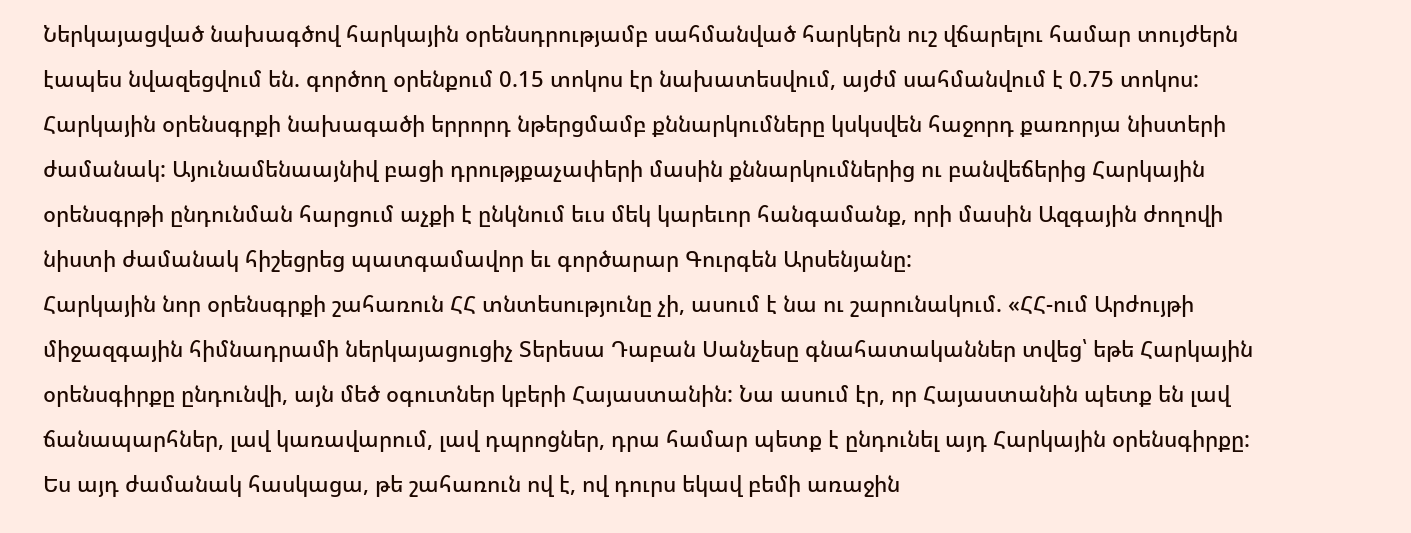Ներկայացված նախագծով հարկային օրենսդրությամբ սահմանված հարկերն ուշ վճարելու համար տույժերն էապես նվազեցվում են. գործող օրենքում 0.15 տոկոս էր նախատեսվում, այժմ սահմանվում է 0.75 տոկոս:
Հարկային օրենսգրքի նախագածի երրորդ նթերցմամբ քննարկումները կսկսվեն հաջորդ քառորյա նիստերի ժամանակ: Այունամենաայնիվ բացի դրությքաչափերի մասին քննարկումներից ու բանվեճերից Հարկային օրենսգրթի ընդունման հարցում աչքի է ընկնում եւս մեկ կարեւոր հանգամանք, որի մասին Ազգային ժողովի նիստի ժամանակ հիշեցրեց պատգամավոր եւ գործարար Գուրգեն Արսենյանը:
Հարկային նոր օրենսգրքի շահառուն ՀՀ տնտեսությունը չի, ասում է նա ու շարունակում. «ՀՀ-ում Արժույթի միջազգային հիմնադրամի ներկայացուցիչ Տերեսա Դաբան Սանչեսը գնահատականներ տվեց՝ եթե Հարկային օրենսգիրքը ընդունվի, այն մեծ օգուտներ կբերի Հայաստանին: Նա ասում էր, որ Հայաստանին պետք են լավ ճանապարհներ, լավ կառավարում, լավ դպրոցներ, դրա համար պետք է ընդունել այդ Հարկային օրենսգիրքը: Ես այդ ժամանակ հասկացա, թե շահառուն ով է, ով դուրս եկավ բեմի առաջին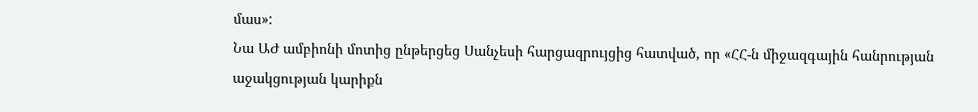մաս»:
Նա ԱԺ ամբիոնի մոտից ընթերցեց Սանչեսի հարցազրույցից հատված, որ «ՀՀ-ն միջազգային հանրության աջակցության կարիքն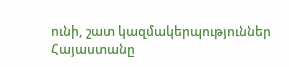ունի, շատ կազմակերպություններ Հայաստանը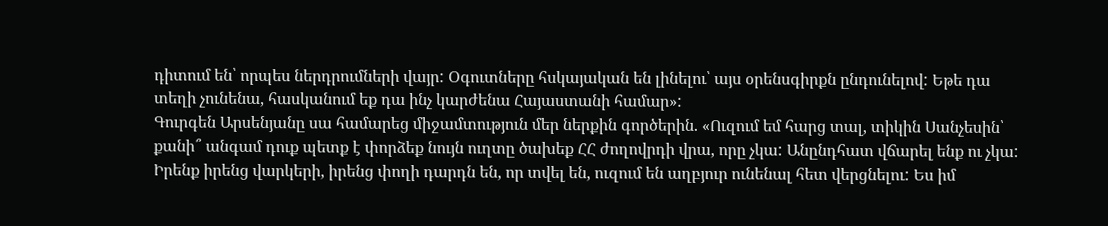դիտում են՝ որպես ներդրումների վայր: Օգուտները հսկայական են լինելու՝ այս օրենսգիրքն ընդունելով: Եթե դա տեղի չունենա, հասկանում եք դա ինչ կարժենա Հայաստանի համար»:
Գուրգեն Արսենյանը սա համարեց միջամտություն մեր ներքին գործերին. «Ուզում եմ հարց տալ, տիկին Սանչեսին՝ քանի՞ անգամ դուք պետք է փորձեք նույն ուղտը ծախեք ՀՀ ժողովրդի վրա, որը չկա: Անընդհատ վճարել ենք ու չկա: Իրենք իրենց վարկերի, իրենց փողի դարդն են, որ տվել են, ուզում են աղբյուր ունենալ հետ վերցնելու: Ես իմ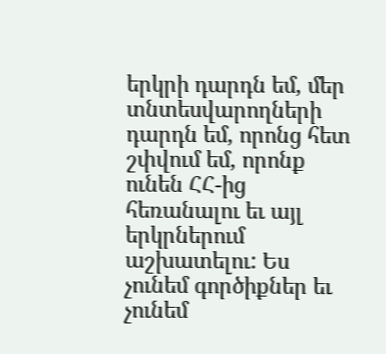երկրի դարդն եմ, մեր տնտեսվարողների դարդն եմ, որոնց հետ շփվում եմ, որոնք ունեն ՀՀ-ից հեռանալու եւ այլ երկրներում աշխատելու: Ես չունեմ գործիքներ եւ չունեմ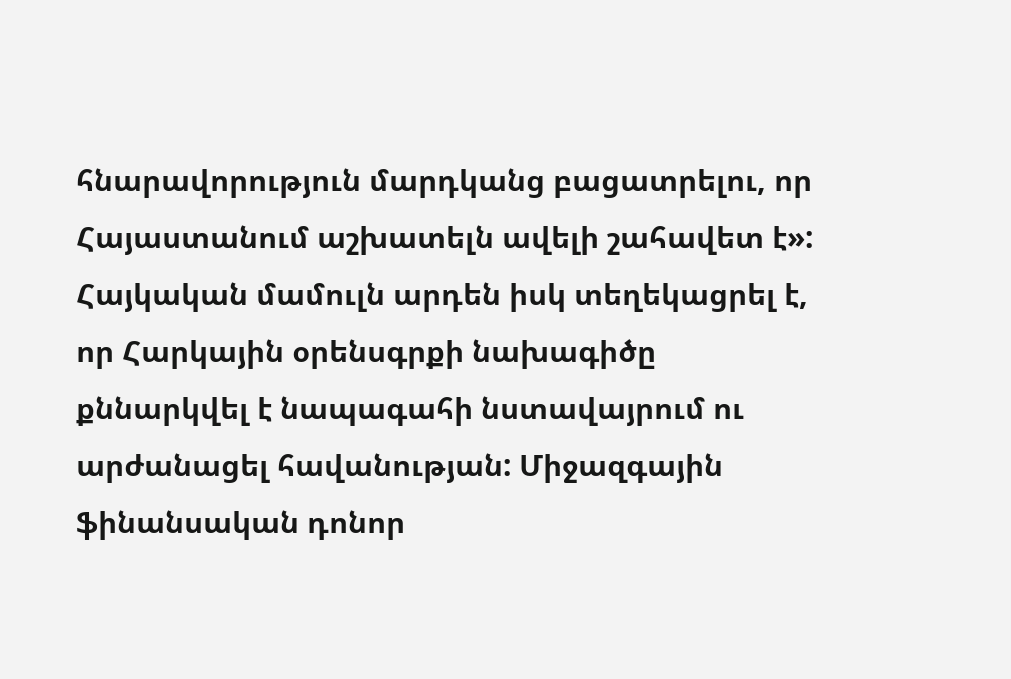հնարավորություն մարդկանց բացատրելու, որ Հայաստանում աշխատելն ավելի շահավետ է»:
Հայկական մամուլն արդեն իսկ տեղեկացրել է, որ Հարկային օրենսգրքի նախագիծը քննարկվել է նապագահի նստավայրում ու արժանացել հավանության: Միջազգային ֆինանսական դոնոր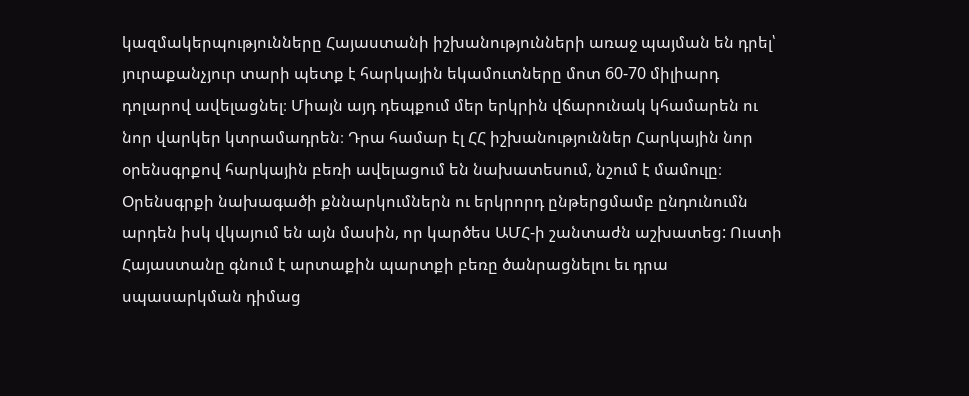կազմակերպությունները Հայաստանի իշխանությունների առաջ պայման են դրել՝ յուրաքանչյուր տարի պետք է հարկային եկամուտները մոտ 60-70 միլիարդ դոլարով ավելացնել։ Միայն այդ դեպքում մեր երկրին վճարունակ կհամարեն ու նոր վարկեր կտրամադրեն։ Դրա համար էլ ՀՀ իշխանություններ Հարկային նոր օրենսգրքով հարկային բեռի ավելացում են նախատեսում, նշում է մամուլը։ Օրենսգրքի նախագածի քննարկումներն ու երկրորդ ընթերցմամբ ընդունումն արդեն իսկ վկայում են այն մասին, որ կարծես ԱՄՀ-ի շանտաժն աշխատեց: Ուստի Հայաստանը գնում է արտաքին պարտքի բեռը ծանրացնելու եւ դրա սպասարկման դիմաց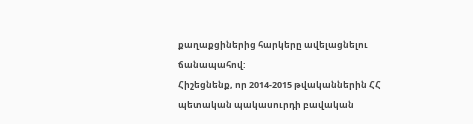քաղաքցիներից հարկերը ավելացնելու ճանապահով:
Հիշեցնենք, որ 2014-2015 թվականներին ՀՀ պետական պակասուրդի բավական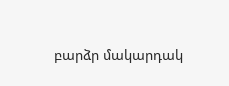բարձր մակարդակ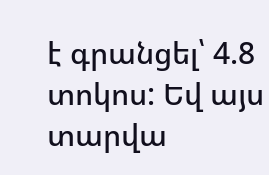է գրանցել՝ 4.8 տոկոս: Եվ այս տարվա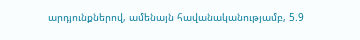արդյունքներով, ամենայն հավանականությամբ, 5.9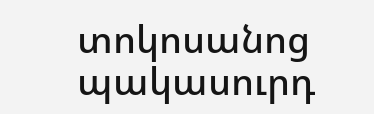տոկոսանոց պակասուրդ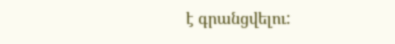է գրանցվելու: